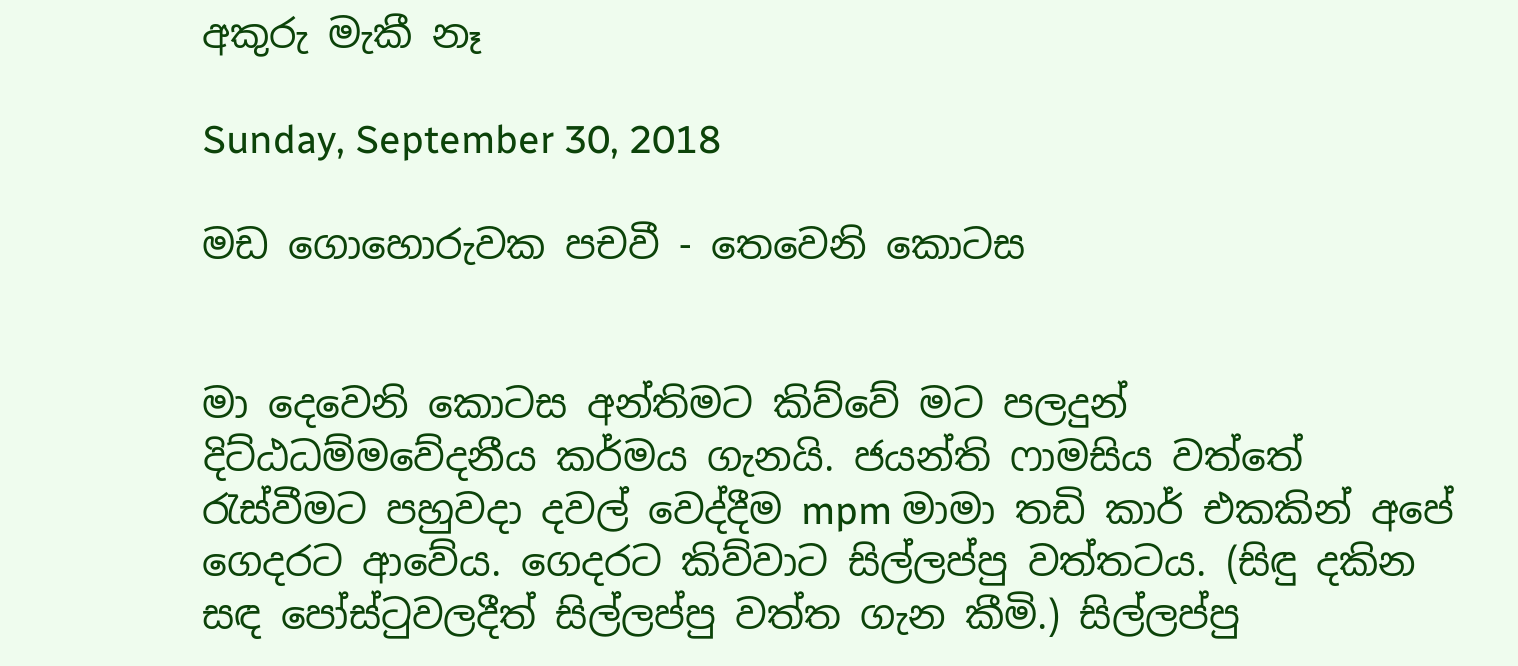අකුරු මැකී නෑ

Sunday, September 30, 2018

මඩ ගොහොරුවක පචවී - තෙවෙනි කොටස


මා දෙවෙනි කොටස අන්තිමට කිව්වේ මට පලදුන් දිට්ඨධම්මවේදනීය කර්මය ගැනයි. ජයන්ති ෆාමසිය වත්තේ රැස්වීමට පහුවදා දවල් වෙද්දීම mpm මාමා තඩි කාර් එකකින් අපේ ගෙදරට ආවේය. ගෙදරට කිව්වාට සිල්ලප්පු වත්තටය. (සිඳු දකින සඳ පෝස්ටුවලදීත් සිල්ලප්පු වත්ත ගැන කීමි.) සිල්ලප්පු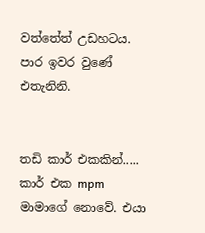වත්තේත් උඩහටය. පාර ඉවර වුණේ එතැනිනි.


තඩි කාර් එකකින්.....
කාර් එක mpm මාමාගේ නොවේ. එයා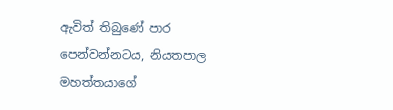ඇවිත් තිබුණේ පාර පෙන්වන්නටය, නියතපාල මහත්තයාගේ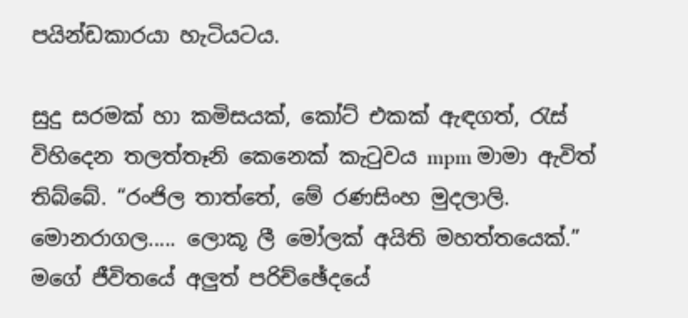පයින්ඩකාරයා හැටියටය.

සුදු සරමක් හා කමිසයක්, කෝට් එකක් ඇඳගත්, රැස් විහිදෙන තලත්තෑනි කෙනෙක් කැටුවය mpm මාමා ඇවිත් තිබ්බේ. “රංජිල තාත්තේ, මේ රණසිංහ මුදලාලි. මොනරාගල..... ලොකූ ලී මෝලක් අයිති මහත්තයෙක්.” මගේ ජීවිතයේ අලුත් පරිච්ඡේදයේ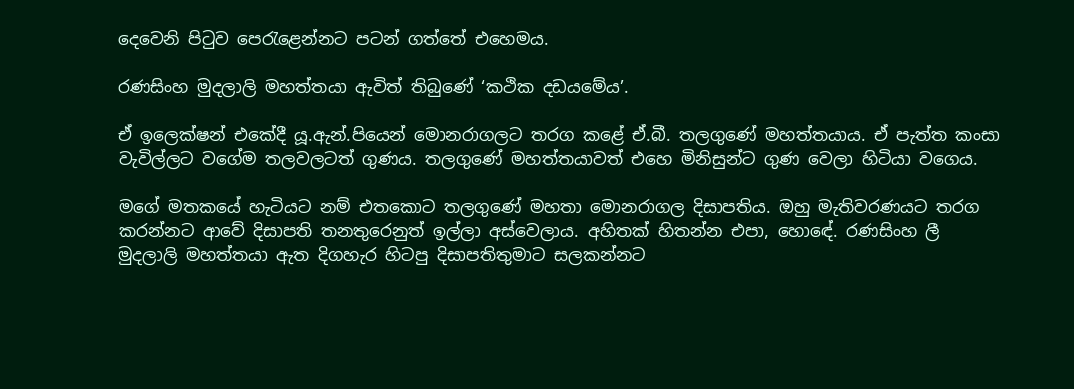දෙවෙනි පිටුව පෙරැළෙන්නට පටන් ගත්තේ එහෙමය.

රණසිංහ මුදලාලි මහත්තයා ඇවිත් තිබුණේ ‘කථික දඩයමේය’.

ඒ ඉලෙක්ෂන් එකේදී යූ.ඇන්.පියෙන් මොනරාගලට තරග කළේ ඒ.බී. තලගුණේ මහත්තයාය. ඒ පැත්ත කංසා වැවිල්ලට වගේම තලවලටත් ගුණය. තලගුණේ මහත්තයාවත් එහෙ මිනිසුන්ට ගුණ වෙලා හිටියා වගෙය.

මගේ මතකයේ හැටියට නම් එතකොට තලගුණේ මහතා මොනරාගල දිසාපතිය. ඔහු මැතිවරණයට තරග කරන්නට ආවේ දිසාපති තනතුරෙනුත් ඉල්ලා අස්වෙලාය. අහිතක් හිතන්න එපා, හොඳේ. රණසිංහ ලී මුදලාලි මහත්තයා ඇත දිගහැර හිටපු දිසාපතිතුමාට සලකන්නට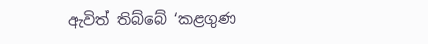ඇවිත් තිබ්බේ ‘කළගුණ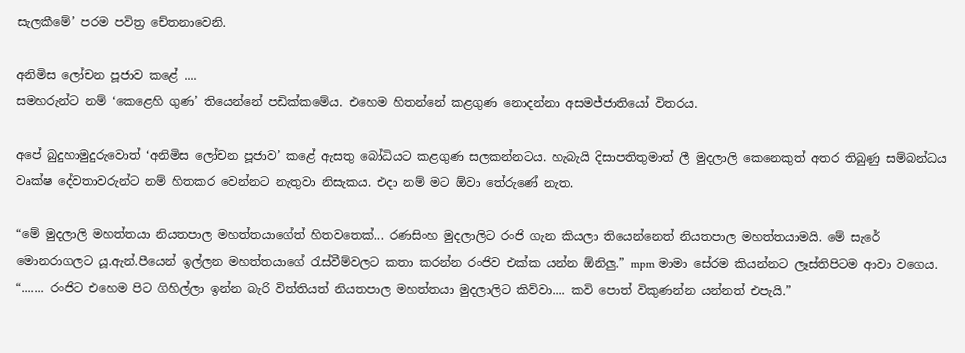සැලකීමේ’ පරම පවිත්‍ර චේතනාවෙනි.

අනිමිස ලෝචන පූජාව කළේ ....
සමහරුන්ට නම් ‘කෙළෙහි ගුණ’ තියෙන්නේ පඩික්කමේය. එහෙම හිතන්නේ කළගුණ නොදන්නා අසමජ්ජාතියෝ විතරය.

අපේ බුදුහාමුදුරුවොත් ‘අනිමිස ලෝචන පූජාව’ කළේ ඇසතු බෝධියට කළගුණ සලකන්නටය. හැබැයි දිසාපතිතුමාත් ලී මුදලාලි කෙනෙකුත් අතර තිබුණු සම්බන්ධය වෘක්ෂ දේවතාවරුන්ට නම් හිතකර වෙන්නට නැතුවා නිසැකය. එදා නම් මට ඕවා තේරුණේ නැත.

“මේ මුදලාලි මහත්තයා නියතපාල මහත්තයාගේත් හිතවතෙක්... රණසිංහ මුදලාලිට රංජි ගැන කියලා තියෙන්නෙත් නියතපාල මහත්තයාමයි. මේ සැරේ මොනරාගලට යූ.ඇන්.පීයෙන් ඉල්ලන මහත්තයාගේ රැස්වීම්වලට කතා කරන්න රංජිව එක්ක යන්න ඕනිලු.” mpm මාමා සේරම කියන්නට ලෑස්තිපිටම ආවා වගෙය. “....... රංජිට එහෙම පිට ගිහිල්ලා ඉන්න බැරි විත්තියත් නියතපාල මහත්තයා මුදලාලිට කිව්වා.... කවි පොත් විකුණන්න යන්නත් එපැයි.”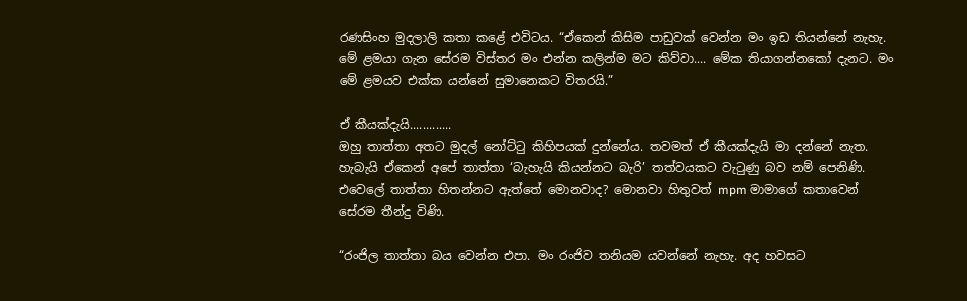රණසිංහ මුදලාලි කතා කළේ එවිටය. “ඒකෙන් කිසිම පාඩුවක් වෙන්න මං ඉඩ තියන්නේ නැහැ. මේ ළමයා ගැන සේරම විස්තර මං එන්න කලින්ම මට කිව්වා.... මේක තියාගන්නකෝ දැනට. මං මේ ළමයව එක්ක යන්නේ සුමානෙකට විතරයි.”

ඒ කීයක්දැයි.............
ඔහු තාත්තා අතට මුදල් නෝට්ටු කිහිපයක් දුන්නේය. තවමත් ඒ කීයක්දැයි මා දන්නේ නැත. හැබැයි ඒකෙන් අපේ තාත්තා ‘බැහැයි කියන්නට බැරි’ තත්වයකට වැටුණු බව නම් පෙනිණි. එවෙලේ තාත්තා හිතන්නට ඇත්තේ මොනවාද? මොනවා හිතුවත් mpm මාමාගේ කතාවෙන් සේරම තීන්දු විණි.

“රංජිල තාත්තා බය වෙන්න එපා. මං රංජිව තනියම යවන්නේ නැහැ. අද හවසට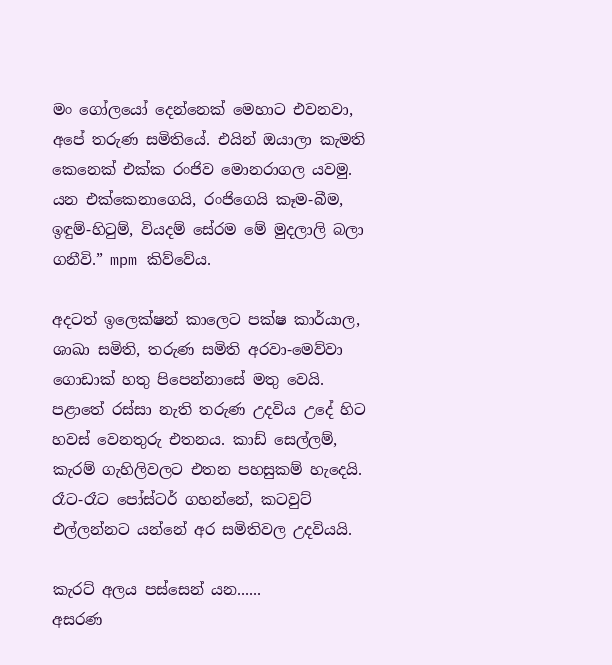මං ගෝලයෝ දෙන්නෙක් මෙහාට එවනවා, අපේ තරුණ සමිතියේ. එයින් ඔයාලා කැමති කෙනෙක් එක්ක රංජිව මොනරාගල යවමු. යන එක්කෙනාගෙයි, රංජිගෙයි කෑම-බීම, ඉඳුම්-හිටුම්, වියදම් සේරම මේ මුදලාලි බලා ගනීවි.” mpm කිව්වේය.

අදටත් ඉලෙක්ෂන් කාලෙට පක්ෂ කාර්යාල, ශාඛා සමිති, තරුණ සමිති අරවා-මෙව්වා ගොඩාක් හතු පිපෙන්නාසේ මතු වෙයි. පළාතේ රස්සා නැති තරුණ උදවිය උදේ හිට හවස් වෙනතුරු එතනය. කාඩ් සෙල්ලම්, කැරම් ගැහිලිවලට එතන පහසුකම් හැදෙයි. රෑට-රෑට පෝස්ටර් ගහන්නේ, කටවුට් එල්ලන්නට යන්නේ අර සමිතිවල උදවියයි.

කැරට් අලය පස්සෙන් යන......
අසරණ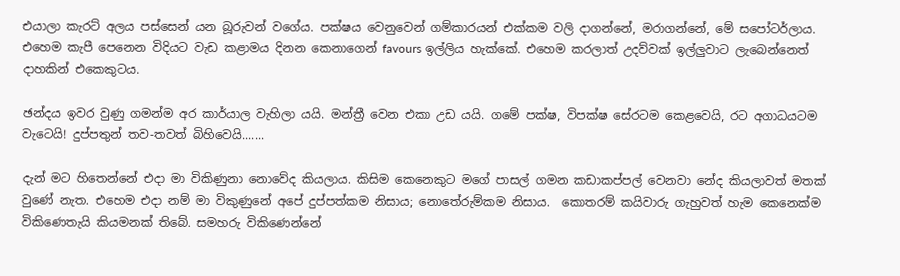එයාලා කැරට් අලය පස්සෙන් යන බූරුවන් වගේය. පක්ෂය වෙනුවෙන් ගම්කාරයන් එක්කම වලි දාගන්නේ, මරාගන්නේ, මේ සපෝටර්ලාය. එහෙම කැපී පෙනෙන විදියට වැඩ කළාමය දිනන කෙනාගෙන් favours ඉල්ලිය හැක්කේ. එහෙම කරලාත් උදව්වක් ඉල්ලුවාට ලැබෙන්නෙත් දාහකින් එකෙකුටය.

ඡන්දය ඉවර වුණු ගමන්ම අර කාර්යාල වැහිලා යයි. මන්ත්‍රී වෙන එකා උඩ යයි. ගමේ පක්ෂ, විපක්ෂ සේරටම කෙළවෙයි, රට අගාධයටම වැටෙයි! දුප්පතුන් තව-තවත් බිහිවෙයි.......

දැන් මට හිතෙන්නේ එදා මා විකිණුනා නොවේද කියලාය. කිසිම කෙනෙකුට මගේ පාසල් ගමන කඩාකප්පල් වෙනවා නේද කියලාවත් මතක් වුණේ නැත. එහෙම එදා නම් මා විකුණුනේ අපේ දුප්පත්කම නිසාය; නොතේරුම්කම නිසාය.  කොතරම් කයිවාරු ගැහුවත් හැම කෙනෙක්ම විකිණෙතැයි කියමනක් තිබේ. සමහරු විකිණෙන්නේ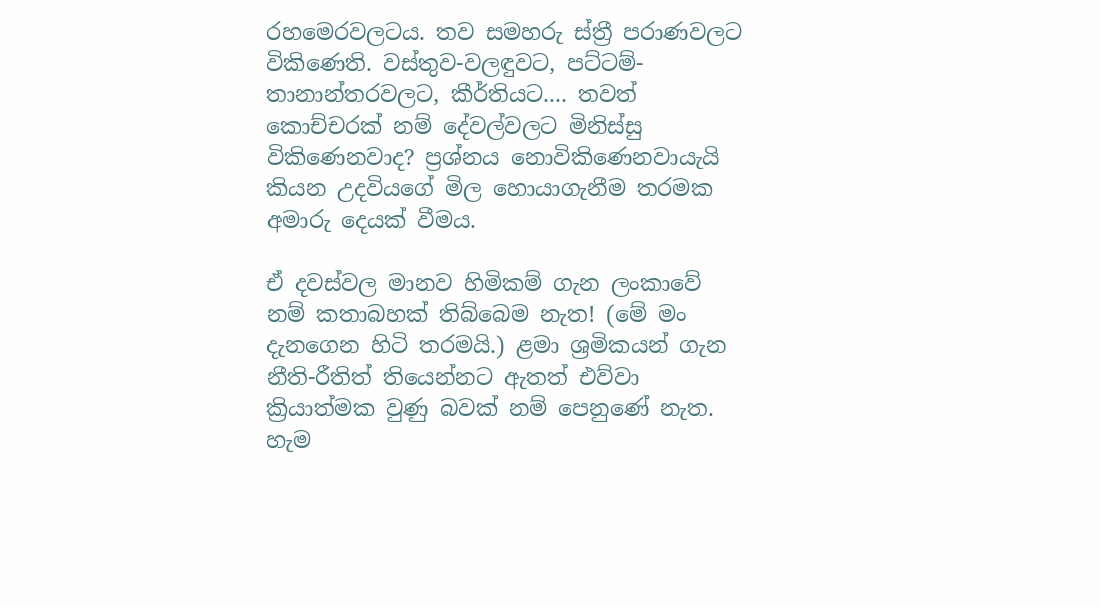රහමෙරවලටය. තව සමහරු ස්ත්‍රී පරාණවලට විකිණෙති. වස්තුව-වලඳුවට, පට්ටම්-තානාන්තරවලට, කීර්තියට.... තවත් කොච්චරක් නම් දේවල්වලට මිනිස්සු විකිණෙනවාද? ප්‍රශ්නය නොවිකිණෙනවායැයි කියන උදවියගේ මිල හොයාගැනීම තරමක අමාරු දෙයක් වීමය.

ඒ දවස්වල මානව හිමිකම් ගැන ලංකාවේ නම් කතාබහක් තිබ්බෙම නැත! (මේ මං දැනගෙන හිටි තරමයි.) ළමා ශ්‍රමිකයන් ගැන නීති-රීතිත් තියෙන්නට ඇතත් එව්වා ක්‍රියාත්මක වුණු බවක් නම් පෙනුණේ නැත. හැම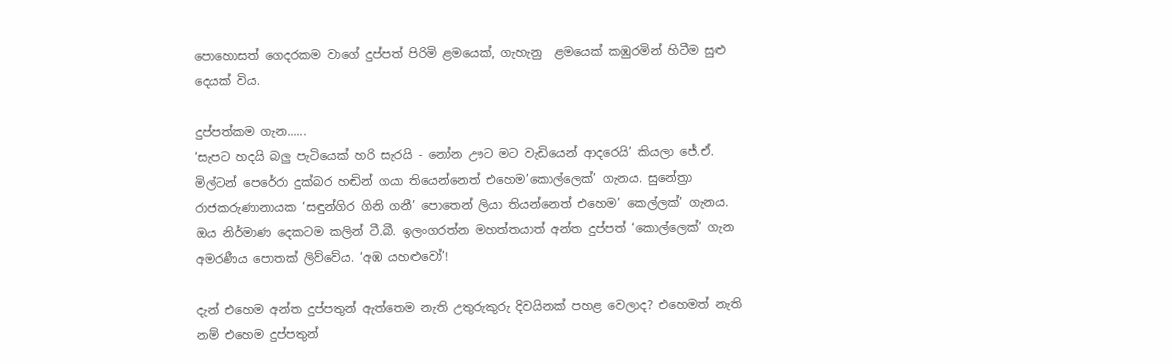පොහොසත් ගෙදරකම වාගේ දුප්පත් පිරිමි ළමයෙක්, ගැහැනු  ළමයෙක් කඹුරමින් හිටීම සුළු දෙයක් විය.

දුප්පත්කම ගැන......
‘සැපට හදයි බලු පැටියෙක් හරි සැරයි - නෝන ඌට මට වැඩියෙන් ආදරෙයි’ කියලා ජේ.ඒ. මිල්ටන් පෙරේරා දුක්බර හඬින් ගයා තියෙන්නෙත් එහෙම’කොල්ලෙක්’ ගැනය. සුනේත්‍රා රාජකරුණානායක ‘සඳුන්ගිර ගිනි ගනී’ පොතෙන් ලියා තියන්නෙත් එහෙම’ කෙල්ලක්’ ගැනය. ඔය නිර්මාණ දෙකටම කලින් ටී.බී. ඉලංගරත්න මහත්තයාත් අන්ත දුප්පත් ‘කොල්ලෙක්’ ගැන අමරණීය පොතක් ලිව්වේය. ‘අඹ යහළුවෝ’!

දැන් එහෙම අන්ත දුප්පතුන් ඇත්තෙම නැති උතුරුකුරු දිවයිනක් පහළ වෙලාද? එහෙමත් නැති නම් එහෙම දුප්පතුන්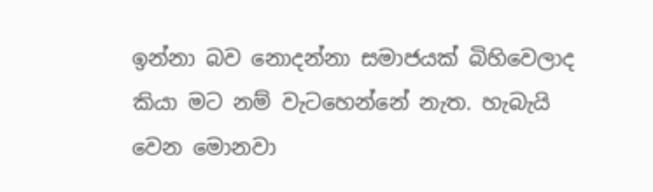ඉන්නා බව නොදන්නා සමාජයක් බිහිවෙලාද කියා මට නම් වැටහෙන්නේ නැත. හැබැයි වෙන මොනවා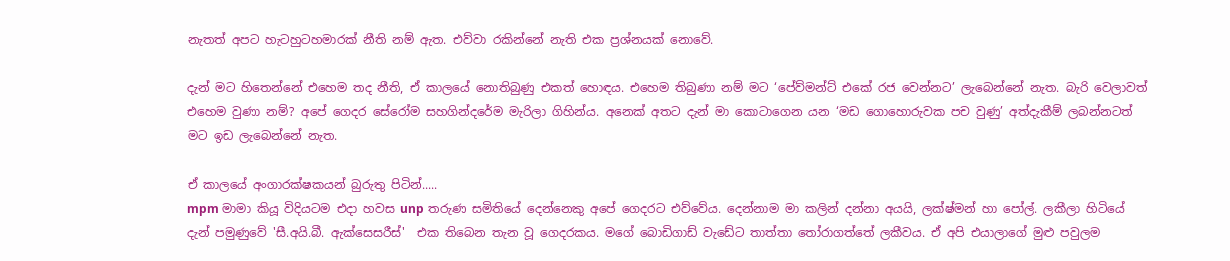නැතත් අපට හැටහුටහමාරක් නීති නම් ඇත. එව්වා රකින්නේ නැති එක ප්‍රශ්නයක් නොවේ.

දැන් මට හිතෙන්නේ එහෙම තද නීති, ඒ කාලයේ නොතිබුණු එකත් හොඳය. එහෙම තිබුණා නම් මට ‘පේව්මන්ට් එකේ රජ වෙන්නට’ ලැබෙන්නේ නැත. බැරි වෙලාවත් එහෙම වුණා නම්? අපේ ගෙදර සේරෝම සහගින්දරේම මැරිලා ගිහින්ය. අනෙක් අතට දැන් මා කොටාගෙන යන ‘මඩ ගොහොරුවක පච වුණු’ අත්දැකීම් ලබන්නටත් මට ඉඩ ලැබෙන්නේ නැත.

ඒ කාලයේ අංගාරක්ෂකයන් බුරුතු පිටින්.....
mpm මාමා කියූ විදියටම එදා හවස unp තරුණ සමිතියේ දෙන්නෙකු අපේ ගෙදරට එව්වේය. දෙන්නාම මා කලින් දන්නා අයයි, ලක්ෂ්මන් හා පෝල්. ලකීලා හිටියේ දැන් පමුණුවේ 'සී.අයි.බී. ඇක්සෙසරීස්'  එක තිබෙන තැන වූ ගෙදරකය. මගේ බොඩිගාඩ් වැඩේට තාත්තා තෝරාගත්තේ ලකීවය. ඒ අපි එයාලාගේ මුළු පවුලම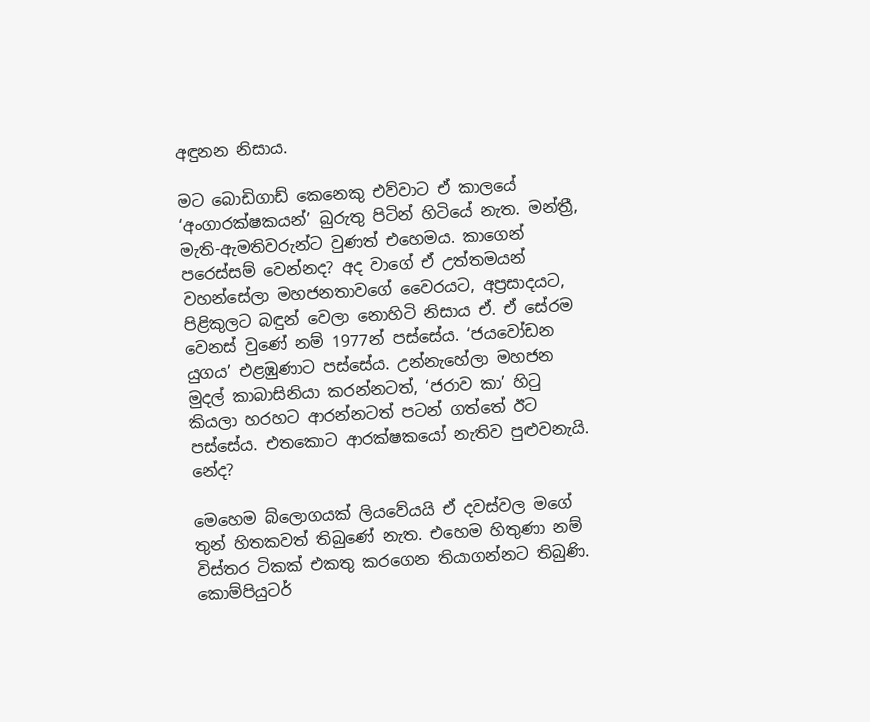අඳුනන නිසාය.

මට බොඩිගාඩ් කෙනෙකු එව්වාට ඒ කාලයේ ‘අංගාරක්ෂකයන්’ බුරුතු පිටින් හිටියේ නැත. මන්ත්‍රී, මැති-ඇමතිවරුන්ට වුණත් එහෙමය. කාගෙන් පරෙස්සම් වෙන්නද? අද වාගේ ඒ උත්තමයන් වහන්සේලා මහජනතාවගේ වෛරයට, අප්‍රසාදයට, පිළිකුලට බඳුන් වෙලා නොහිටි නිසාය ඒ. ඒ සේරම වෙනස් වුණේ නම් 1977න් පස්සේය. ‘ජයවෝඩන යුගය’ එළඹුණාට පස්සේය. උන්නැහේලා මහජන මුදල් කාබාසිනියා කරන්නටත්, ‘ජරාව කා’ හිටු කියලා හරහට ආරන්නටත් පටන් ගත්තේ ඊට පස්සේය. එතකොට ආරක්ෂකයෝ නැතිව පුළුවනැයි. නේද?

මෙහෙම බ්ලොගයක් ලියවේයයි ඒ දවස්වල මගේ තුන් හිතකවත් තිබුණේ නැත. එහෙම හිතුණා නම් විස්තර ටිකක් එකතු කරගෙන තියාගන්නට තිබුණි. කොම්පියුටර්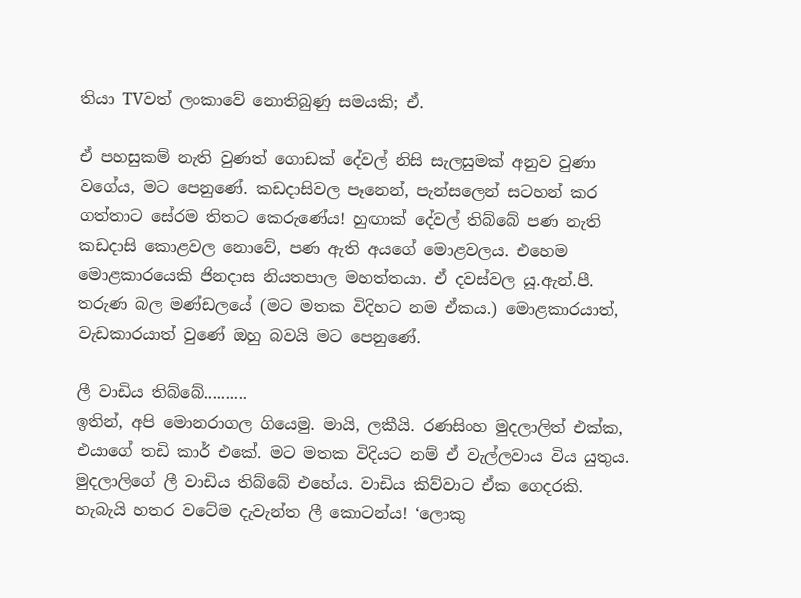තියා TVවත් ලංකාවේ නොතිබුණු සමයකි; ඒ.

ඒ පහසුකම් නැති වුණත් ගොඩක් දේවල් නිසි සැලසුමක් අනුව වුණා වගේය, මට පෙනුණේ. කඩදාසිවල පෑනෙන්, පැන්සලෙන් සටහන් කර ගත්තාට සේරම තිතට කෙරුණේය! හුඟාක් දේවල් තිබ්බේ පණ නැති කඩදාසි කොළවල නොවේ, පණ ඇති අයගේ මොළවලය. එහෙම මොළකාරයෙකි ජිනදාස නියතපාල මහත්තයා. ඒ දවස්වල යූ.ඇන්.පී.  තරුණ බල මණ්ඩලයේ (මට මතක විදිහට නම ඒකය.) මොළකාරයාත්, වැඩකාරයාත් වුණේ ඔහු බවයි මට පෙනුණේ.

ලී වාඩිය තිබ්බේ..........
ඉතින්, අපි මොනරාගල ගියෙමු. මායි, ලකීයි. රණසිංහ මුදලාලිත් එක්ක, එයාගේ තඩි කාර් එකේ. මට මතක විදියට නම් ඒ වැල්ලවාය විය යුතුය. මුදලාලිගේ ලී වාඩිය තිබ්බේ එහේය. වාඩිය කිව්වාට ඒක ගෙදරකි. හැබැයි හතර වටේම දැවැන්ත ලී කොටන්ය! ‘ලොකු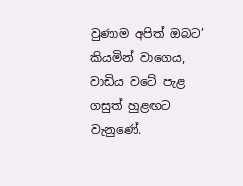වුණාම අපිත් ඔබට’ කියමින් වාගෙය, වාඩිය වටේ පැළ ගසුත් හුළඟට වැනුණේ.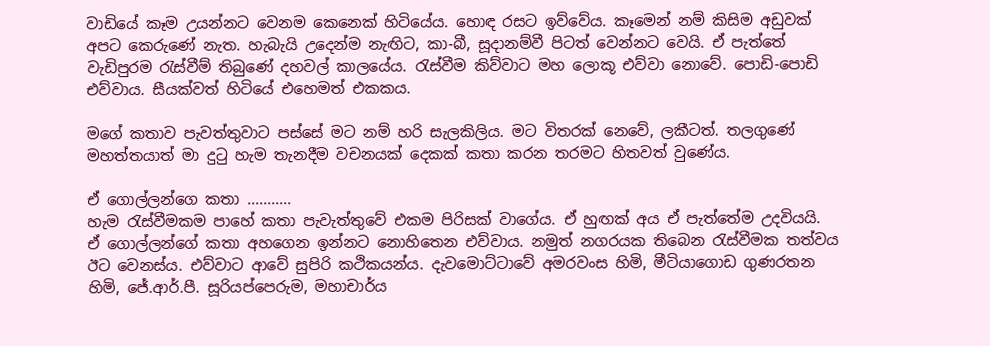වාඩියේ කෑම උයන්නට වෙනම කෙනෙක් හිටියේය. හොඳ රසට ඉව්වේය. කෑමෙන් නම් කිසිම අඩුවක් අපට කෙරුණේ නැත. හැබැයි උදෙන්ම නැඟිට, කා-බී, සූදානම්වී පිටත් වෙන්නට වෙයි. ඒ පැත්තේ වැඩිපුරම රැස්වීම් තිබුණේ දහවල් කාලයේය. රැස්වීම කිව්වාට මහ ලොකූ එව්වා නොවේ. පොඩි-පොඩි එව්වාය. සීයක්වත් හිටියේ එහෙමත් එකකය.

මගේ කතාව පැවත්තුවාට පස්සේ මට නම් හරි සැලකිලිය. මට විතරක් නෙවේ, ලකීටත්. තලගුණේ මහත්තයාත් මා දුටු හැම තැනදීම වචනයක් දෙකක් කතා කරන තරමට හිතවත් වුණේය.

ඒ ගොල්ලන්ගෙ කතා ...........
හැම රැස්වීමකම පාහේ කතා පැවැත්තුවේ එකම පිරිසක් වාගේය. ඒ හුඟක් අය ඒ පැත්තේම උදවියයි. ඒ ගොල්ලන්ගේ කතා අහගෙන ඉන්නට නොහිතෙන එව්වාය. නමුත් නගරයක තිබෙන රැස්වීමක තත්වය ඊට වෙනස්ය. එව්වාට ආවේ සුපිරි කථිකයන්ය. දැවමොට්ටාවේ අමරවංස හිමි, මීටියාගොඩ ගුණරතන හිමි, ජේ.ආර්.පී. සූරියප්පෙරුම, මහාචාර්ය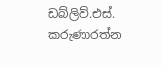ඩබ්ලිව්.එස්. කරුණාරත්න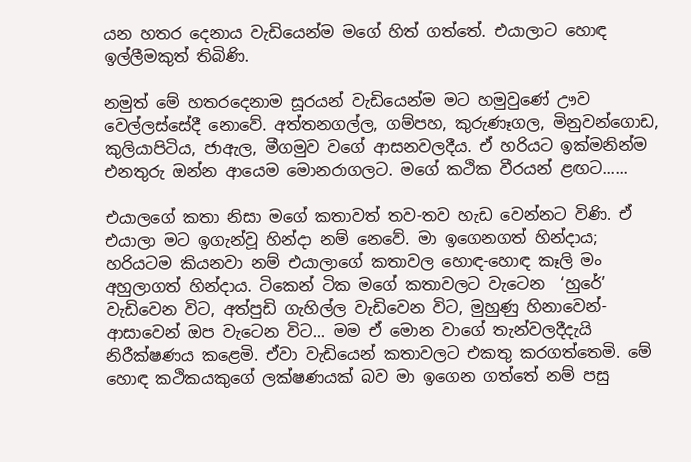යන හතර දෙනාය වැඩියෙන්ම මගේ හිත් ගත්තේ. එයාලාට හොඳ ඉල්ලීමකුත් තිබිණි.

නමුත් මේ හතරදෙනාම සූරයන් වැඩියෙන්ම මට හමුවුණේ ඌව වෙල්ලස්සේදී නොවේ. අත්තනගල්ල, ගම්පහ, කුරුණෑගල, මිනුවන්ගොඩ, කුලියාපිටිය, ජාඇල, මීගමුව වගේ ආසනවලදීය. ඒ හරියට ඉක්මනින්ම එනතුරු ඔන්න ආයෙම මොනරාගලට. මගේ කථික වීරයන් ළඟට......

එයාලගේ කතා නිසා මගේ කතාවත් තව-තව හැඩ වෙන්නට විණි. ඒ එයාලා මට ඉගැන්වූ හින්දා නම් නෙවේ. මා ඉගෙනගත් හින්දාය; හරියටම කියනවා නම් එයාලාගේ කතාවල හොඳ-හොඳ කෑලි මං අහුලාගත් හින්දාය. ටිකෙන් ටික මගේ කතාවලට වැටෙන  ‘හුරේ’ වැඩිවෙන විට, අත්පුඩි ගැහිල්ල වැඩිවෙන විට, මුහුණු හිනාවෙන්-ආසාවෙන් ඔප වැටෙන විට... මම ඒ මොන වාගේ තැන්වලදීදැයි නිරීක්ෂණය කළෙමි. ඒවා වැඩියෙන් කතාවලට එකතු කරගත්තෙමි. මේ හොඳ කථිකයකුගේ ලක්ෂණයක් බව මා ඉගෙන ගත්තේ නම් පසු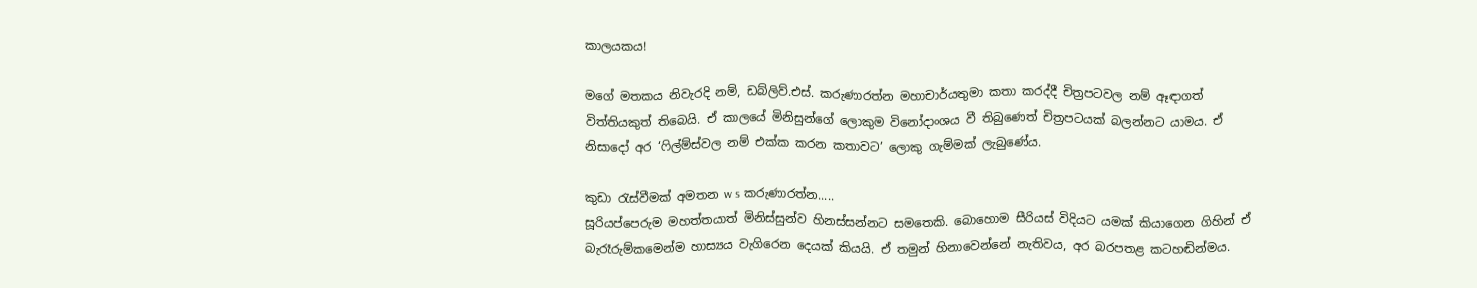කාලයකය!

මගේ මතකය නිවැරදි නම්, ඩබ්ලිව්.එස්. කරුණාරත්න මහාචාර්යතුමා කතා කරද්දී චිත්‍රපටවල නම් ඈඳාගත් විත්තියකුත් තිබෙයි. ඒ කාලයේ මිනිසුන්ගේ ලොකුම විනෝදාංශය වී තිබුණෙත් චිත්‍රපටයක් බලන්නට යාමය. ඒ නිසාදෝ අර ‘ෆිල්ම්ස්වල නම් එක්ක කරන කතාවට’ ලොකු ගැම්මක් ලැබුණේය.

කුඩා රැස්වීමක් අමතන w s කරුණාරත්න.....
සූරියප්පෙරුම මහත්තයාත් මිනිස්සුන්ව හිනස්සන්නට සමතෙකි. බොහොම සීරියස් විදියට යමක් කියාගෙන ගිහින් ඒ බැරෑරුම්කමෙන්ම හාස්‍යය වැගිරෙන දෙයක් කියයි. ඒ තමුන් හිනාවෙන්නේ නැතිවය, අර බරපතළ කටහඬින්මය.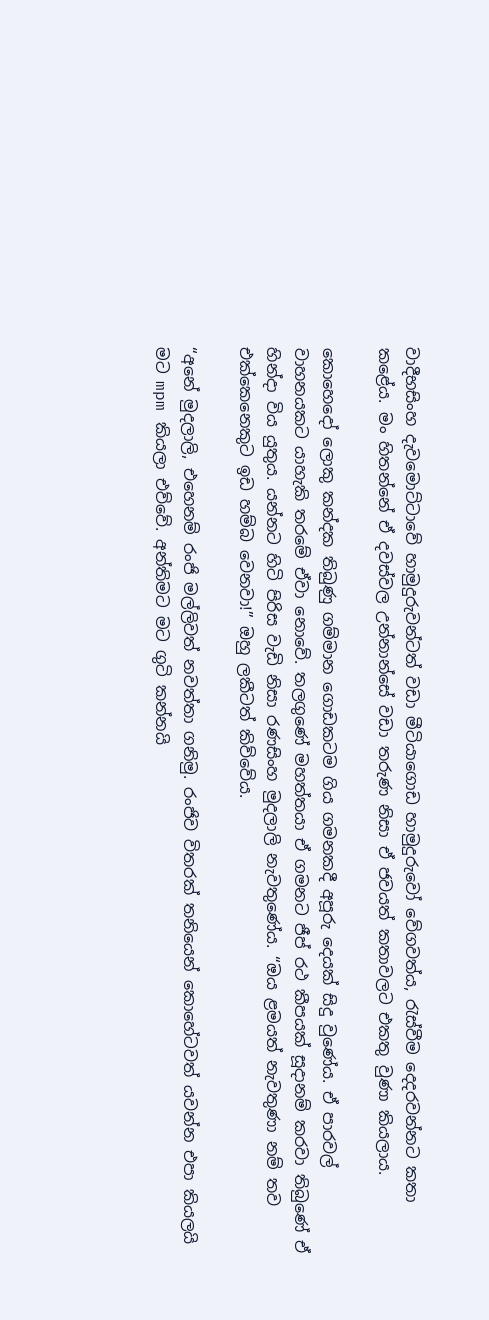වාදීභසිංහ දැවමොට්ටාවේ හාමුදුරුවන්ටත් වඩා මීටියාගොඩ හාමුදුරුවෝ වේගවත්ය, රැස්වීම දෙදරවන්නට කතා කළේය. මං හිතන්නේ ඒ දවස්වල උන්නාන්සේ වඩා තරුණ නිසා ඒ ජවයත් කතාවලට එකතු වුණා කියලාය.

කොහෙදෝ ලොකු කන්දක තිබුණු ගම්මාන ගොඩකටම ගිය ගමනකදී අපූරු දෙයක් සිදු වුණේය. ඒ පාරවල් වාහනයකට යාහැකි තරමේ ඒවා නොවේ. තලගුණේ මහත්තයා ඒ ගමනට ජීප් රථ කීපයක් සූදානම් කරවා තිබුණේ ඒ හින්දා විය යුතුය. යන්නට හිටි පිරිස වැඩි නිසා රණසිංහ මුදලාලි නැවතුණේය. “ඔය ළමයත් නැවතුණා නම් තව එක්කෙනෙකුට ඉඩ හම්බ වෙනවා!” ඔහු ලකීටත් කිව්වේය.

“අනේ මුදලාලි, එහෙනම් රංජි මල්ලිවත් නවත්තා ගනිමු. රංජිව විතරක් තනියෙන් කොහේටවත් යවන්න එපා කියලයි මට mpm කියලා එව්වේ. අන්තිමට මට ගුටි කන්නයි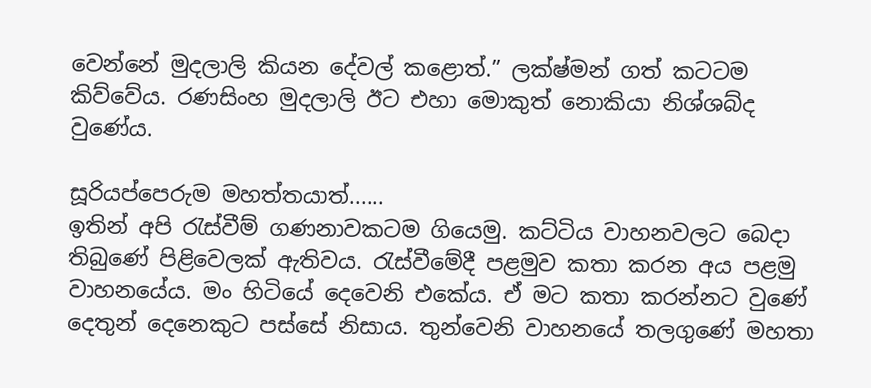වෙන්නේ මුදලාලි කියන දේවල් කළොත්.” ලක්ෂ්මන් ගත් කටටම කිව්වේය. රණසිංහ මුදලාලි ඊට එහා මොකුත් නොකියා නිශ්ශබ්ද වුණේය.

සූරියප්පෙරුම මහත්තයාත්......
ඉතින් අපි රැස්වීම් ගණනාවකටම ගියෙමු. කට්ටිය වාහනවලට බෙදා තිබුණේ පිළිවෙලක් ඇතිවය. රැස්වීමේදී පළමුව කතා කරන අය පළමු වාහනයේය. මං හිටියේ දෙවෙනි එකේය. ඒ මට කතා කරන්නට වුණේ දෙතුන් දෙනෙකුට පස්සේ නිසාය. තුන්වෙනි වාහනයේ තලගුණේ මහතා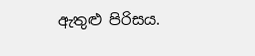ඇතුළු පිරිසය.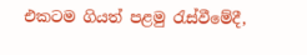එකටම ගියත් පළමු රැස්වීමේදී,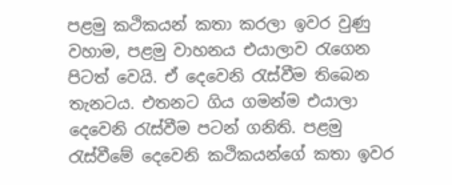පළමු කථිකයන් කතා කරලා ඉවර වුණු වහාම, පළමු වාහනය එයාලාව රැගෙන පිටත් වෙයි. ඒ දෙවෙනි රැස්වීම තිබෙන තැනටය. එතනට ගිය ගමන්ම එයාලා දෙවෙනි රැස්වීම පටන් ගනිති. පළමු රැස්වීමේ දෙවෙනි කථිකයන්ගේ කතා ඉවර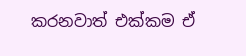කරනවාත් එක්කම ඒ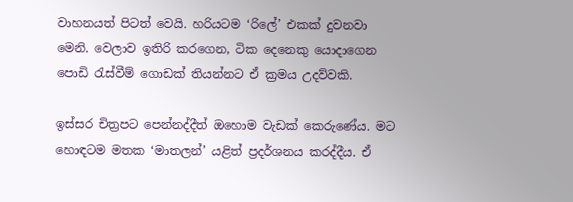වාහනයත් පිටත් වෙයි. හරියටම ‘රිලේ’ එකක් දුවනවා මෙනි. වෙලාව ඉතිරි කරගෙන, ටික දෙනෙකු යොදාගෙන  පොඩි රැස්වීම් ගොඩක් තියන්නට ඒ ක්‍රමය උදව්වකි.

ඉස්සර චිත්‍රපට පෙන්නද්දීත් ඔහොම වැඩක් කෙරුණේය. මට හොඳටම මතක ‘මාතලන්’ යළිත් ප්‍රදර්ශනය කරද්දීය. ඒ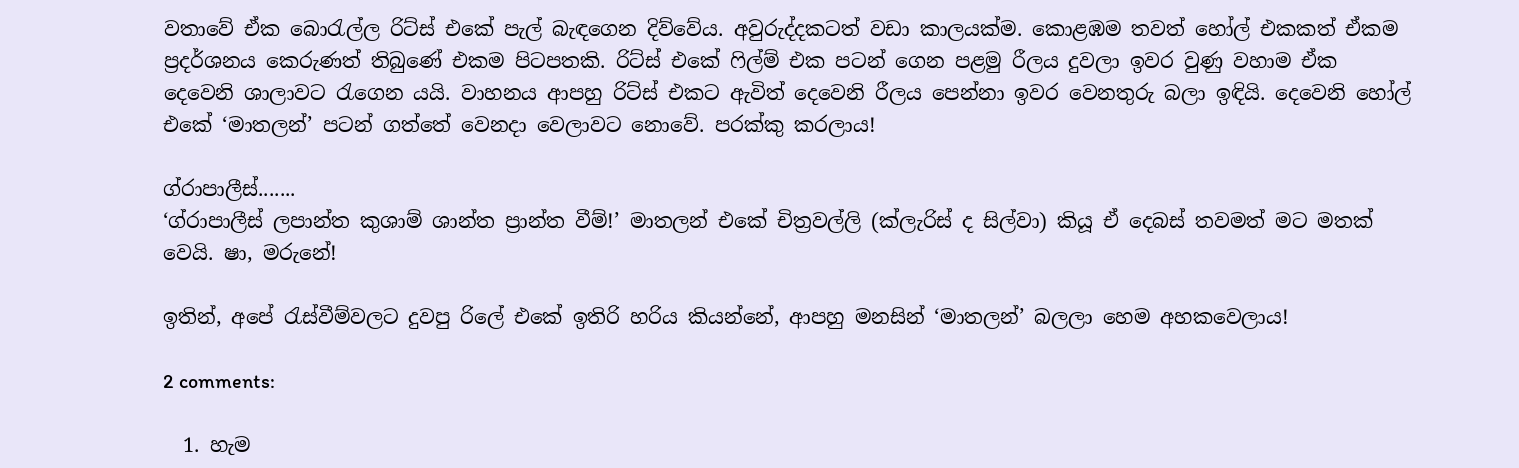වතාවේ ඒක බොරැල්ල රිට්ස් එකේ පැල් බැඳගෙන දිව්වේය. අවුරුද්දකටත් වඩා කාලයක්ම. කොළඹම තවත් හෝල් එකකත් ඒකම ප්‍රදර්ශනය කෙරුණත් තිබුණේ එකම පිටපතකි. රිට්ස් එකේ ෆිල්ම් එක පටන් ගෙන පළමු රීලය දුවලා ඉවර වුණු වහාම ඒක දෙවෙනි ශාලාවට රැගෙන යයි. වාහනය ආපහු රිට්ස් එකට ඇවිත් දෙවෙනි රීලය පෙන්නා ඉවර වෙනතුරු බලා ඉඳියි. දෙවෙනි හෝල් එකේ ‘මාතලන්’ පටන් ගත්තේ වෙනදා වෙලාවට නොවේ. පරක්කු කරලාය!

ග්රාපාලීස්.......
‘ග්රාපාලීස් ලපාන්ත කුශාම් ශාන්ත ප්‍රාන්ත වීම්!’ මාතලන් එකේ චිත්‍රවල්ලි (ක්ලැරිස් ද සිල්වා) කියූ ඒ දෙබස් තවමත් මට මතක් වෙයි. ෂා, මරුනේ!

ඉතින්, අපේ රැස්වීම්වලට දුවපු රිලේ එකේ ඉතිරි හරිය කියන්නේ, ආපහු මනසින් ‘මාතලන්’ බලලා හෙම අහකවෙලාය!

2 comments:

  1. හැම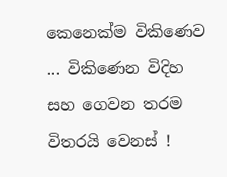කෙනෙක්ම විකිණෙව ... විකිණෙන විදිහ සහ ගෙවන තරම විතරයි වෙනස් !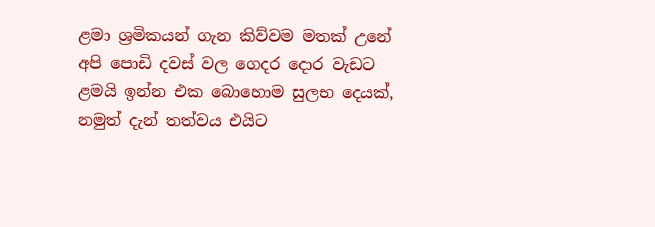ළමා ශ්‍රමිකයන් ගැන කිව්වම මතක් උනේ අපි පොඩි දවස් වල ගෙදර දොර වැඩට ළමයි ඉන්න එක බොහොම සුලභ දෙයක්, නමුත් දැන් තත්වය එයිට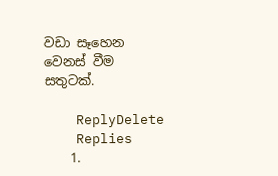වඩා සෑහෙන වෙනස් වීම සතුටක්.

    ReplyDelete
    Replies
    1.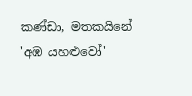කණ්ඩා, මතකයිනේ 'අඹ යහළුවෝ'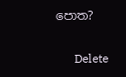පොත?

      Delete